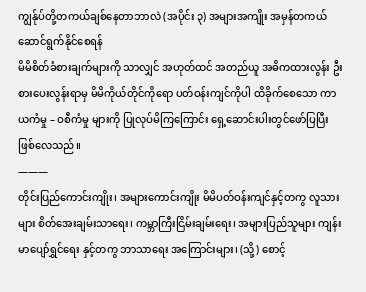ကျွန်ုပ်တို့တကယ်ချစ်နေတာဘာလဲ (အပိုင်း ၃) အများအကျိုး အမှန်တကယ် ဆောင်ရွက်နိုင်စေရန်
မိမိစိတ်ခံစားချက်များကို သာလျှင် အဟုတ်ထင် အတည်ယူ အဓိကထားလွန်း ဦးစားပေးလွန်းရာမှ မိမိကိုယ်တိုင်ကိုရော ပတ်ဝန်းကျင်ကိုပါ ထိခိုက်စေသော ကာယကံမှု – ဝစီကံမှု များကို ပြုလုပ်မိကြကြောင်း ရှေ့ဆောင်းပါးတွင်ဖော်ပြပြီးဖြစ်လေသည်။
———
တိုင်းပြည်ကောင်းကျိုး၊ အများကောင်းကျိုး မိမိပတ်ဝန်းကျင်နှင့်တကွ လူသားများ စိတ်အေးချမ်းသာရေး၊ ကမ္ဘာကြီးငြိမ်းချမ်းရေး၊ အများပြည်သူများ ကျန်းမာပျော်ရွှင်ရေး နှင့်တကွ ဘာသာရေး အကြောင်းများ၊ (သို့) စောင့်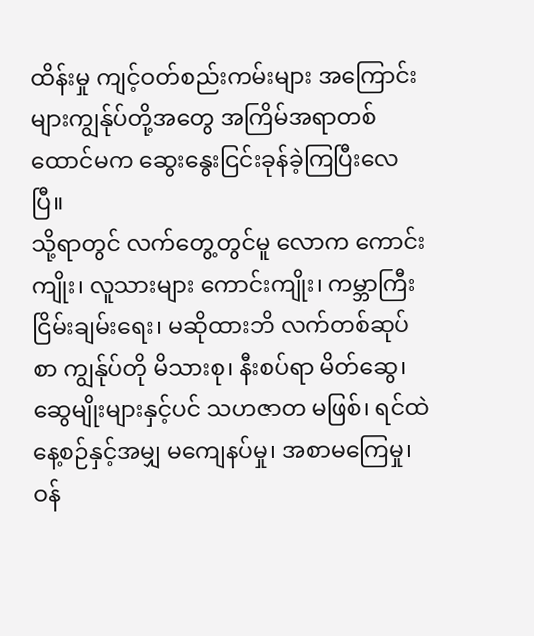ထိန်းမှု ကျင့်ဝတ်စည်းကမ်းများ အကြောင်းများကျွန်ုပ်တို့အတွေ အကြိမ်အရာတစ်ထောင်မက ဆွေးနွေးငြင်းခုန်ခဲ့ကြပြီးလေပြီ။
သို့ရာတွင် လက်တွေ့တွင်မူ လောက ကောင်းကျိုး၊ လူသားများ ကောင်းကျိုး၊ ကမ္ဘာကြီးငြိမ်းချမ်းရေး၊ မဆိုထားဘိ လက်တစ်ဆုပ်စာ ကျွန်ုပ်တို မိသားစု၊ နီးစပ်ရာ မိတ်ဆွေ၊ ဆွေမျိုးများနှင့်ပင် သဟဇာတ မဖြစ်၊ ရင်ထဲ နေ့စဉ်နှင့်အမျှ မကျေနပ်မှု၊ အစာမကြေမှု၊ ဝန်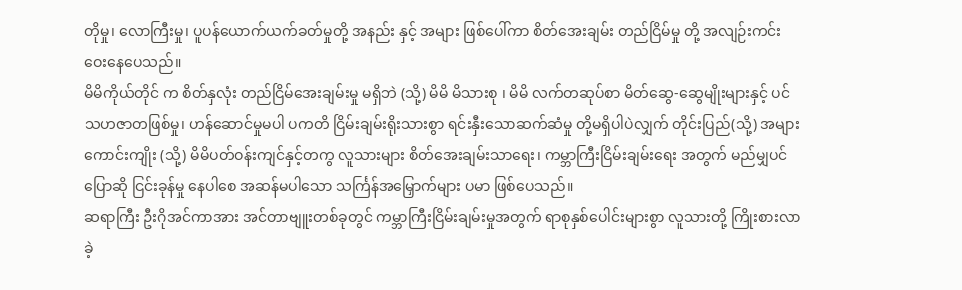တိုမှု၊ လောကြီးမှု၊ ပူပန်ယောက်ယက်ခတ်မှုတို့ အနည်း နှင့် အများ ဖြစ်ပေါ်ကာ စိတ်အေးချမ်း တည်ငြိမ်မှု တို့ အလျဉ်းကင်းဝေးနေပေသည်။
မိမိကိုယ်တိုင် က စိတ်နှလုံး တည်ငြိမ်အေးချမ်းမှု မရှိဘဲ (သို့) မိမိ မိသားစု ၊ မိမိ လက်တဆုပ်စာ မိတ်ဆွေ-ဆွေမျိုးများနှင့် ပင် သဟဇာတဖြစ်မှု၊ ဟန်ဆောင်မှုမပါ ပကတိ ငြိမ်းချမ်းရိုးသားစွာ ရင်းနှီးသောဆက်ဆံမှု တို့မရှိပါပဲလျှက် တိုင်းပြည်(သို့) အများကောင်းကျိုး (သို့) မိမိပတ်ဝန်းကျင်နှင့်တကွ လူသားများ စိတ်အေးချမ်းသာရေး၊ ကမ္ဘာကြီးငြိမ်းချမ်းရေး အတွက် မည်မျှပင် ပြောဆို ငြင်းခုန်မှု နေပါစေ အဆန်မပါသော သင်္ကြန်အမြှောက်များ ပမာ ဖြစ်ပေသည်။
ဆရာကြီး ဦးဂိုအင်ကာအား အင်တာဗျူးတစ်ခုတွင် ကမ္ဘာကြီးငြိမ်းချမ်းမှုအတွက် ရာစုနှစ်ပေါင်းများစွာ လူသားတို့ ကြိုးစားလာခဲ့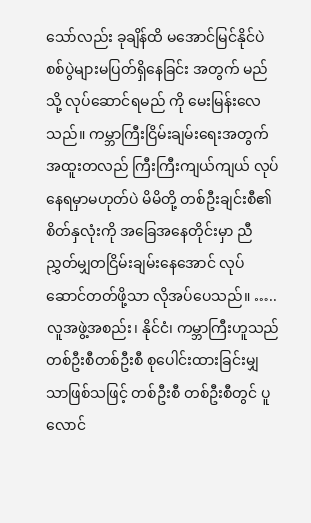သော်လည်း ခုချိန်ထိ မအောင်မြင်နိုင်ပဲ စစ်ပွဲများမပြတ်ရှိနေခြင်း အတွက် မည်သို့ လုပ်ဆောင်ရမည် ကို မေးမြန်းလေသည်။ ကမ္ဘာကြီးငြိမ်းချမ်းရေးအတွက် အထူးတလည် ကြီးကြီးကျယ်ကျယ် လုပ်နေရမှာမဟုတ်ပဲ မိမိတို့ တစ်ဦးချင်းစီ၏ စိတ်နှလုံးကို အခြေအနေတိုင်းမှာ ညီညွှတ်မျှတငြိမ်းချမ်းနေအောင် လုပ်ဆောင်တတ်ဖို့သာ လိုအပ်ပေသည်။ …..
လူအဖွဲ့အစည်း၊ နိုင်ငံ၊ ကမ္ဘာကြီးဟူသည် တစ်ဦးစီတစ်ဦးစီ စုပေါင်းထားခြင်းမျှသာဖြစ်သဖြင့် တစ်ဦးစီ တစ်ဦးစီတွင် ပူလောင်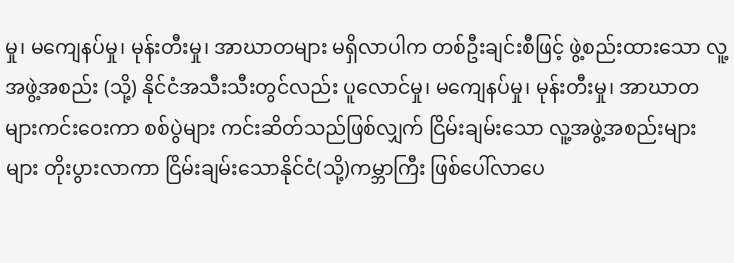မှု၊ မကျေနပ်မှု၊ မုန်းတီးမှု၊ အာဃာတများ မရှိလာပါက တစ်ဦးချင်းစီဖြင့် ဖွဲ့စည်းထားသော လူ့အဖွဲ့အစည်း (သို့) နိုင်ငံအသီးသီးတွင်လည်း ပူလောင်မှု၊ မကျေနပ်မှု၊ မုန်းတီးမှု၊ အာဃာတများကင်းဝေးကာ စစ်ပွဲများ ကင်းဆိတ်သည်ဖြစ်လျှက် ငြိမ်းချမ်းသော လူ့အဖွဲ့အစည်းများ များ တိုးပွားလာကာ ငြိမ်းချမ်းသောနိုင်ငံ(သို့)ကမ္ဘာကြီး ဖြစ်ပေါ်လာပေ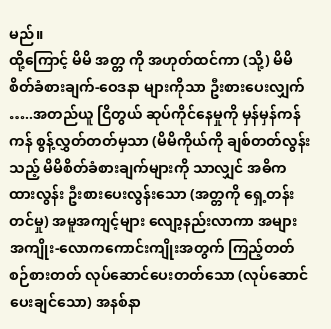မည်။
ထို့ကြောင့် မိမိ အတ္တ ကို အဟုတ်ထင်ကာ (သို့) မိမိ စိတ်ခံစားချက်-ဝေဒနာ များကိုသာ ဦးစားပေးလျှက် …..အတည်ယူ ငြိတွယ် ဆုပ်ကိုင်နေမှုကို မှန်မှန်ကန်ကန် စွန့်လွှတ်တတ်မှသာ (မိမိကိုယ်ကို ချစ်တတ်လွန်းသည့် မိမိစိတ်ခံစားချက်များကို သာလျှင် အဓိကထားလွန်း ဦးစားပေးလွန်းသော (အတ္တကို ရှေ့တန်းတင်မှု) အမူအကျင့်များ လျော့နည်းလာကာ အများအကျိုး-လောကကောင်းကျိုးအတွက် ကြည့်တတ် စဉ်စားတတ် လုပ်ဆောင်ပေးတတ်သော (လုပ်ဆောင်ပေးချင်သော) အနစ်နာ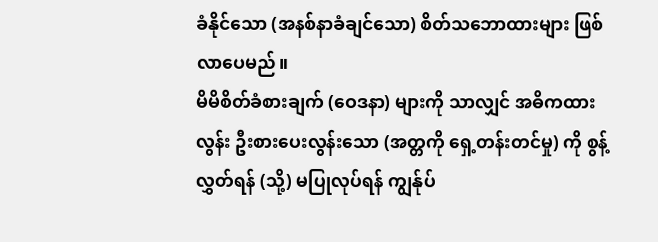ခံနိုင်သော (အနစ်နာခံချင်သော) စိတ်သဘောထားများ ဖြစ်လာပေမည်။
မိမိစိတ်ခံစားချက် (ဝေဒနာ) များကို သာလျှင် အဓိကထားလွန်း ဦးစားပေးလွန်းသော (အတ္တကို ရှေ့တန်းတင်မှု) ကို စွန့်လွှတ်ရန် (သို့) မပြုလုပ်ရန် ကျွန်ုပ်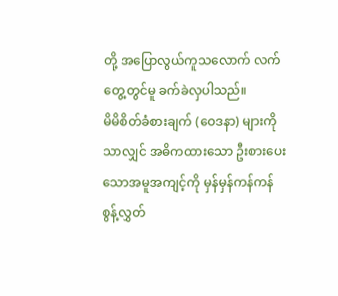တို့ အပြောလွယ်ကူသလောက် လက်တွေ့တွင်မူ ခက်ခဲလှပါသည်။
မိမိစိတ်ခံစားချက် (ဝေဒနာ) များကို သာလျှင် အဓိကထားသော ဦးစားပေးသောအမူအကျင့်ကို မှန်မှန်ကန်ကန် စွန့်လွှတ်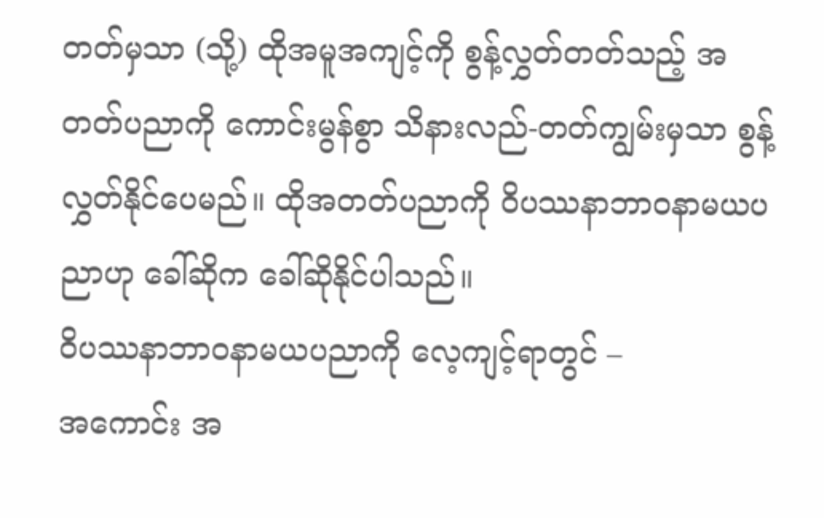တတ်မှသာ (သို့) ထိုအမူအကျင့်ကို စွန့်လွှတ်တတ်သည့် အတတ်ပညာကို ကောင်းမွန်စွာ သိနားလည်-တတ်ကျွမ်းမှသာ စွန့်လွှတ်နိုင်ပေမည်။ ထိုအတတ်ပညာကို ဝိပဿနာဘာဝနာမယပညာဟု ခေါ်ဆိုက ခေါ်ဆိုနိုင်ပါသည်။
ဝိပဿနာဘာဝနာမယပညာကို လေ့ကျင့်ရာတွင် –
အကောင်း အ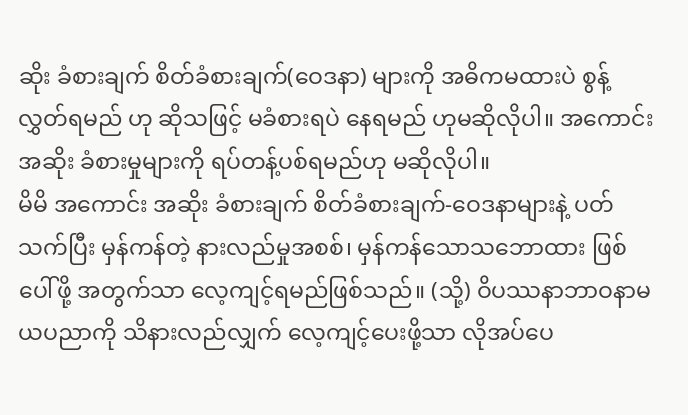ဆိုး ခံစားချက် စိတ်ခံစားချက်(ဝေဒနာ) များကို အဓိကမထားပဲ စွန့်လွှတ်ရမည် ဟု ဆိုသဖြင့် မခံစားရပဲ နေရမည် ဟုမဆိုလိုပါ။ အကောင်းအဆိုး ခံစားမှုများကို ရပ်တန့်ပစ်ရမည်ဟု မဆိုလိုပါ။
မိမိ အကောင်း အဆိုး ခံစားချက် စိတ်ခံစားချက်-ဝေဒနာများနဲ့ ပတ်သက်ပြီး မှန်ကန်တဲ့ နားလည်မှုအစစ်၊ မှန်ကန်သောသဘောထား ဖြစ်ပေါ်ဖို့ အတွက်သာ လေ့ကျင့်ရမည်ဖြစ်သည်။ (သို့) ဝိပဿနာဘာဝနာမယပညာကို သိနားလည်လျှက် လေ့ကျင့်ပေးဖို့သာ လိုအပ်ပေ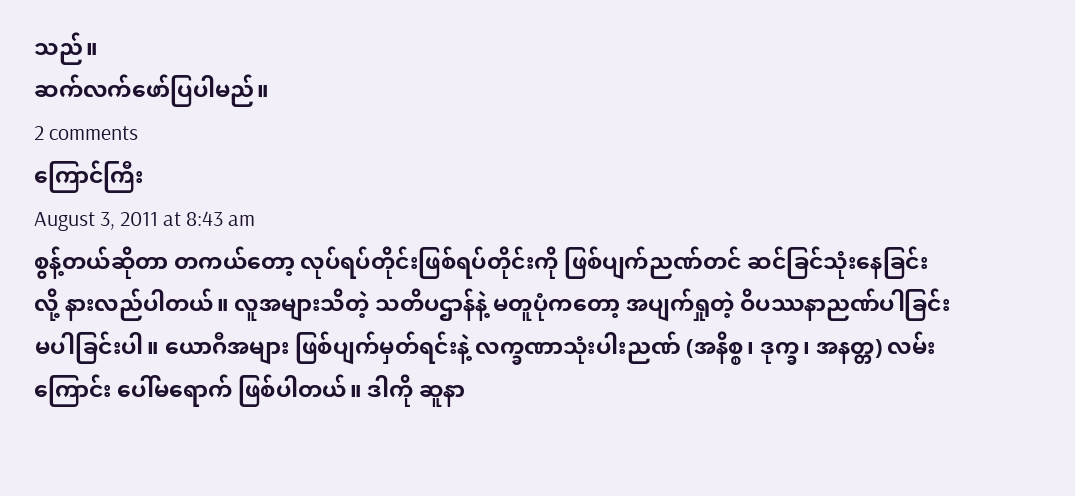သည်။
ဆက်လက်ဖော်ပြပါမည်။
2 comments
ကြောင်ကြီး
August 3, 2011 at 8:43 am
စွန့်တယ်ဆိုတာ တကယ်တော့ လုပ်ရပ်တိုင်းဖြစ်ရပ်တိုင်းကို ဖြစ်ပျက်ညဏ်တင် ဆင်ခြင်သုံးနေခြင်းလို့ နားလည်ပါတယ်။ လူအများသိတဲ့ သတိပဌာန်နဲ့ မတူပုံကတော့ အပျက်ရှုတဲ့ ဝိပဿနာညဏ်ပါခြင်း မပါခြင်းပါ။ ယောဂီအများ ဖြစ်ပျက်မှတ်ရင်းနဲ့ လက္ခဏာသုံးပါးညဏ် (အနိစ္စ၊ ဒုက္ခ၊ အနတ္တ) လမ်းကြောင်း ပေါ်မရောက် ဖြစ်ပါတယ်။ ဒါကို ဆူနာ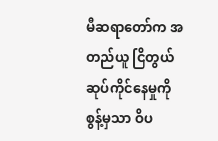မီဆရာတော်က အတည်ယူ ငြိတွယ်ဆုပ်ကိုင်နေမှုကို စွန့်မှသာ ဝိပ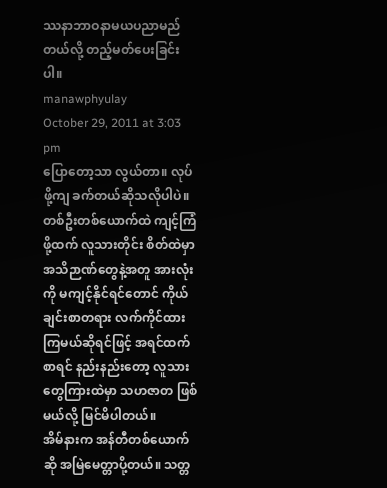ဿနာဘာဝနာမယပညာမည်တယ်လို့ တည့်မတ်ပေးခြင်းပါ။
manawphyulay
October 29, 2011 at 3:03 pm
ပြောတော့သာ လွယ်တာ။ လုပ်ဖို့ကျ ခက်တယ်ဆိုသလိုပါပဲ။ တစ်ဦးတစ်ယောက်ထဲ ကျင့်ကြံဖို့ထက် လူသားတိုင်း စိတ်ထဲမှာ အသိဉာဏ်တွေနဲ့အတူ အားလုံးကို မကျင့်နိုင်ရင်တောင် ကိုယ်ချင်းစာတရား လက်ကိုင်ထားကြမယ်ဆိုရင်ဖြင့် အရင်ထက်စာရင် နည်းနည်းတော့ လူသားတွေကြားထဲမှာ သဟဇာတ ဖြစ်မယ်လို့ မြင်မိပါတယ်။
အိမ်နားက အန်တီတစ်ယောက်ဆို အမြဲမေတ္တာပို့တယ်။ သတ္တ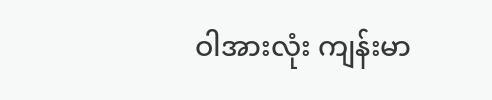ဝါအားလုံး ကျန်းမာ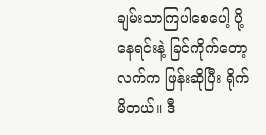ချမ်းသာကြပါစေပေါ့ ပို့နေရင်းနဲ့ ခြင်ကိုက်တော့ လက်က ဖြန်းဆိုပြီး ရိုက်မိတယ်။ ဒီ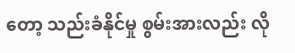တော့ သည်းခံနိုင်မှု စွမ်းအားလည်း လို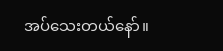အပ်သေးတယ်နော်။